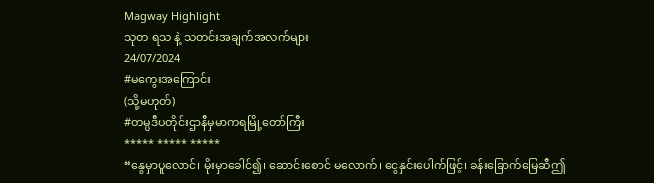Magway Highlight
သုတ ရသ နဲ့ သတင်းအချက်အလက်များ
24/07/2024
#မကွေးအကြောင်း
(သို့မဟုတ်)
#တမ္ပဒီပတိုင်းဌာနီမှမာကရမြို့တော်ကြီး
***** ***** *****
“နွေမှာပူလောင်၊ မိုးမှာခေါင်၍၊ ဆောင်းစောင် မလောက်၊ ငွေနှင်းပေါက်ဖြင့်၊ ခန်းခြောက်မြေဆီဤ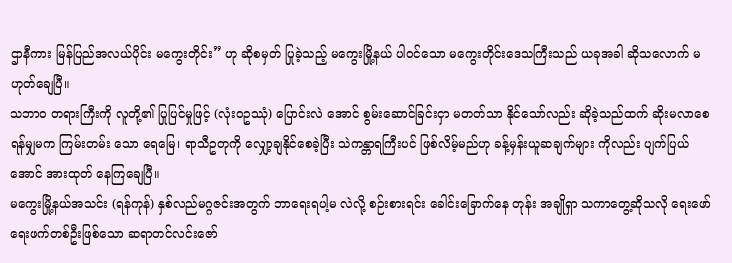ဌာနီကား မြန်ပြည်အလယ်ပိုင်း မကွေးတိုင်း” ဟု ဆိုစမှတ် ပြုခဲ့သည့် မကွေးမြို့နယ် ပါဝင်သော မကွေးတိုင်းဒေသကြီးသည် ယခုအခါ ဆိုသလောက် မဟုတ်ချေပြီ။
သဘာဝ တရားကြီးကို လူတို့၏ ပြုပြင်မှုဖြင့် (လုံးဝဥဿုံ) ပြောင်းလဲ အောင် စွမ်းဆောင်ခြင်းငှာ မတတ်သာ နိုင်သော်လည်း ဆိုခဲ့သည်ထက် ဆိုးမလာစေရန်မျှမက ကြမ်းတမ်း သော ရေမြေ၊ ရာသီဥတုကို လျှော့ချနိုင်စေခဲ့ပြီး သဲကန္တာရကြီးပင် ဖြစ်လိမ့်မည်ဟု ခန့်မှန်းယူဆချက်များ ကိုလည်း ပျက်ပြယ်အောင် အားထုတ် နေကြချေပြီ။
မကွေးမြို့နယ်အသင်း (ရန်ကုန်) နှစ်လည်မဂ္ဂဇင်းအတွက် ဘာရေးရပါ့မ လဲလို့ စဉ်းစားရင်း ခေါင်းခြောက်နေ တုန်း အချိုရှာ သကာတွေ့ဆိုသလို ရေးဖော်ရေးဖက်တစ်ဦးဖြစ်သော ဆရာတင်လင်းဇော်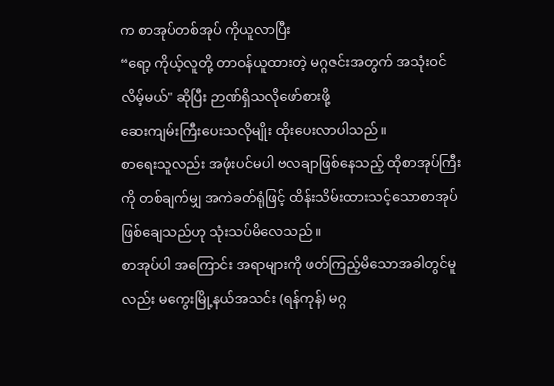က စာအုပ်တစ်အုပ် ကိုယူလာပြီး
“ရော့ ကိုယ့်လူတို့ တာဝန်ယူထားတဲ့ မဂ္ဂဇင်းအတွက် အသုံးဝင်လိမ့်မယ်" ဆိုပြီး ဉာဏ်ရှိသလိုဖော်စားဖို့
ဆေးကျမ်းကြီးပေးသလိုမျိုး ထိုးပေးလာပါသည်။
စာရေးသူလည်း အဖုံးပင်မပါ ဗလချာဖြစ်နေသည့် ထိုစာအုပ်ကြီးကို တစ်ချက်မျှ အကဲခတ်ရုံဖြင့် ထိန်းသိမ်းထားသင့်သောစာအုပ် ဖြစ်ချေသည်ဟု သုံးသပ်မိလေသည်။
စာအုပ်ပါ အကြောင်း အရာများကို ဖတ်ကြည့်မိသောအခါတွင်မူလည်း မကွေးမြို့နယ်အသင်း (ရန်ကုန်) မဂ္ဂ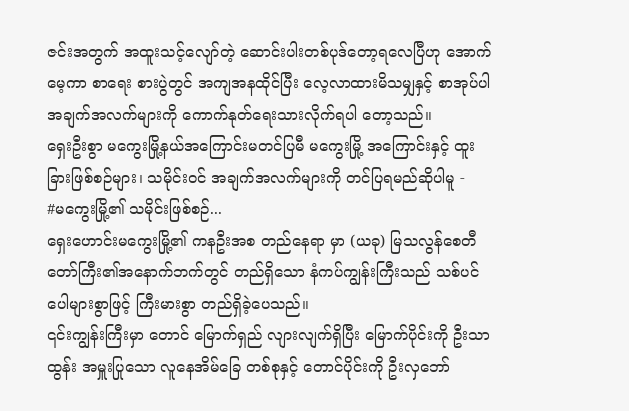ဇင်းအတွက် အထူးသင့်လျော်တဲ့ ဆောင်းပါးတစ်ပုဒ်တော့ရလေပြီဟု အောက်မေ့ကာ စာရေး စားပွဲတွင် အကျအနထိုင်ပြီး လေ့လာထားမိသမျှနှင့် စာအုပ်ပါ အချက်အလက်များကို ကောက်နုတ်ရေးသားလိုက်ရပါ တော့သည်။
ရှေးဦးစွာ မကွေးမြို့နယ်အကြောင်းမတင်ပြမီ မကွေးမြို့ အကြောင်းနှင့် ထူးခြားဖြစ်စဉ်များ၊ သမိုင်းဝင် အချက်အလက်များကို တင်ပြရမည်ဆိုပါမူ -
#မကွေးမြို့၏ သမိုင်းဖြစ်စဉ်...
ရှေးဟောင်းမကွေးမြို့၏ ကနဦးအစ တည်နေရာ မှာ (ယခု) မြသလွန်စေတီ တော်ကြီး၏အနောက်ဘက်တွင် တည်ရှိသော နံကပ်ကျွန်းကြီးသည် သစ်ပင်ပေါများစွာဖြင့် ကြီးမားစွာ တည်ရှိခဲ့ပေသည်။
၎င်းကျွန်းကြီးမှာ တောင် မြောက်ရှည် လျားလျက်ရှိပြီး မြောက်ပိုင်းကို ဦးသာ ထွန်း အမှူးပြုသော လူနေအိမ်ခြေ တစ်စုနှင့် တောင်ပိုင်းကို ဦးလှဘော်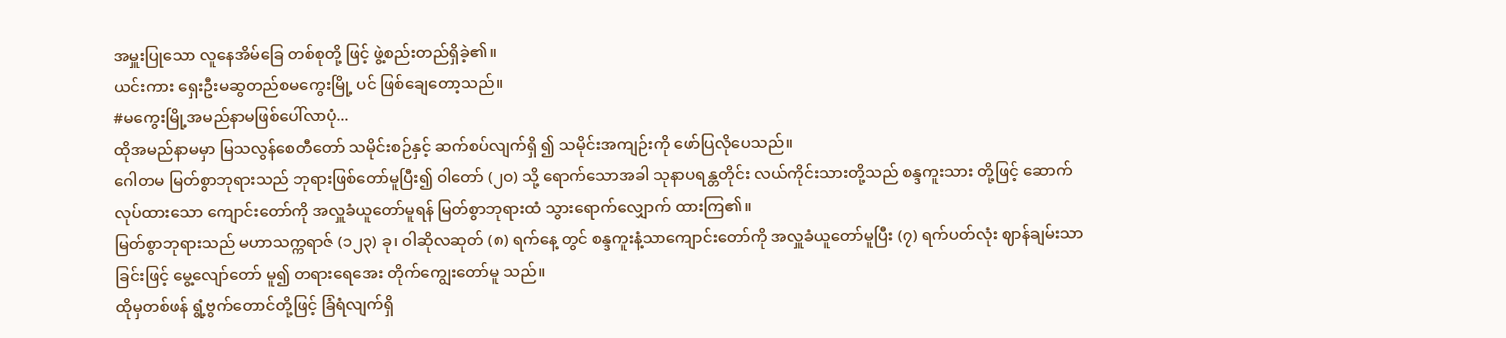အမှူးပြုသော လူနေအိမ်ခြေ တစ်စုတို့ ဖြင့် ဖွဲ့စည်းတည်ရှိခဲ့၏။
ယင်းကား ရှေးဦးမဆွတည်စမကွေးမြို့ ပင် ဖြစ်ချေတော့သည်။
#မကွေးမြို့အမည်နာမဖြစ်ပေါ်လာပုံ...
ထိုအမည်နာမမှာ မြသလွန်စေတီတော် သမိုင်းစဉ်နှင့် ဆက်စပ်လျက်ရှိ ၍ သမိုင်းအကျဉ်းကို ဖော်ပြလိုပေသည်။
ဂေါတမ မြတ်စွာဘုရားသည် ဘုရားဖြစ်တော်မူပြီး၍ ဝါတော် (၂ဝ) သို့ ရောက်သောအခါ သုနာပရန္တတိုင်း လယ်ကိုင်းသားတို့သည် စန္ဒကူးသား တို့ဖြင့် ဆောက်လုပ်ထားသော ကျောင်းတော်ကို အလှူခံယူတော်မူရန် မြတ်စွာဘုရားထံ သွားရောက်လျှောက် ထားကြ၏။
မြတ်စွာဘုရားသည် မဟာသက္ကရာဇ် (၁၂၃) ခု၊ ဝါဆိုလဆုတ် (၈) ရက်နေ့ တွင် စန္ဒကူးနံ့သာကျောင်းတော်ကို အလှူခံယူတော်မူပြီး (၇) ရက်ပတ်လုံး ဈာန်ချမ်းသာခြင်းဖြင့် မွေ့လျော်တော် မူ၍ တရားရေအေး တိုက်ကျွေးတော်မူ သည်။
ထိုမှတစ်ဖန် ရွံ့ဗွက်တောင်တို့ဖြင့် ခြံရံလျက်ရှိ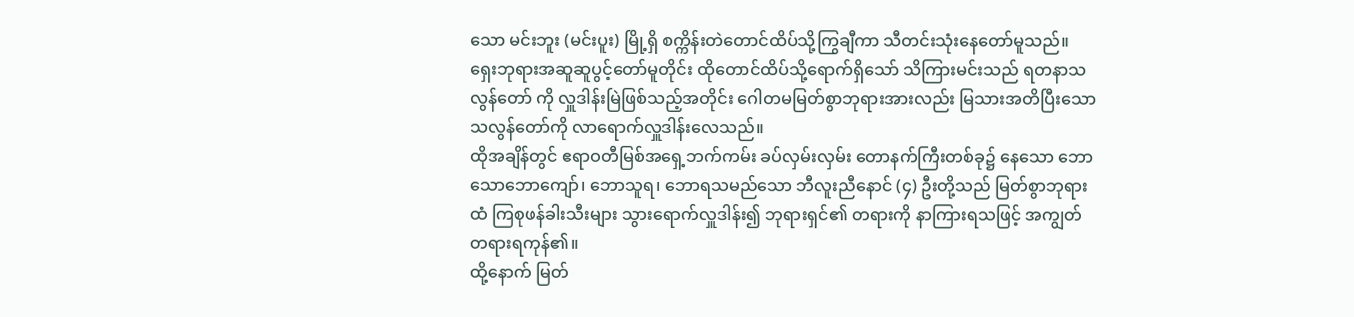သော မင်းဘူး (မင်းပူး) မြို့ရှိ စက္ကိန်းတဲတောင်ထိပ်သို့ကြွချီကာ သီတင်းသုံးနေတော်မူသည်။
ရှေးဘုရားအဆူဆူပွင့်တော်မူတိုင်း ထိုတောင်ထိပ်သို့ရောက်ရှိသော် သိကြားမင်းသည် ရတနာသလွန်တော် ကို လှူဒါန်းမြဲဖြစ်သည့်အတိုင်း ဂေါတမမြတ်စွာဘုရားအားလည်း မြသားအတိပြီးသော သလွန်တော်ကို လာရောက်လှူဒါန်းလေသည်။
ထိုအချိန်တွင် ဧရာဝတီမြစ်အရှေ့ဘက်ကမ်း ခပ်လှမ်းလှမ်း တောနက်ကြီးတစ်ခု၌ နေသော ဘောသောဘောကျော်၊ ဘောသူရ၊ ဘောရသမည်သော ဘီလူးညီနောင် (၄) ဦးတို့သည် မြတ်စွာဘုရားထံ ကြစုဖန်ခါးသီးများ သွားရောက်လှူဒါန်း၍ ဘုရားရှင်၏ တရားကို နာကြားရသဖြင့် အကျွတ် တရားရကုန်၏။
ထို့နောက် မြတ်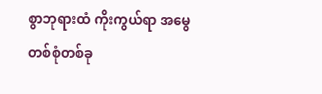စွာဘုရားထံ ကိုးကွယ်ရာ အမွေတစ်စုံတစ်ခု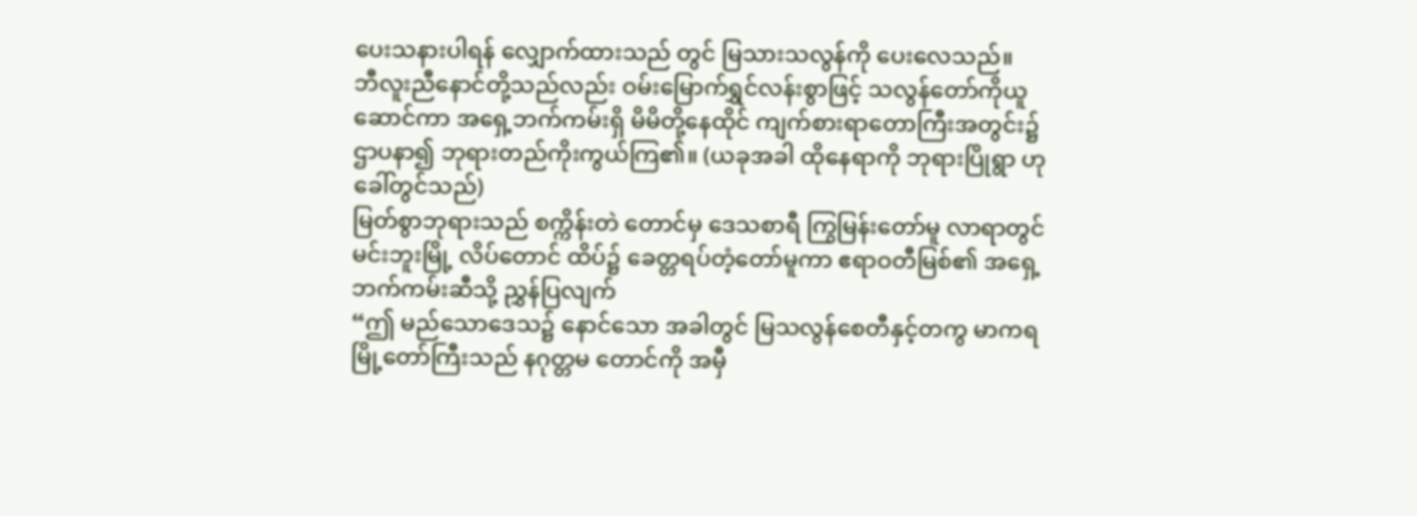ပေးသနားပါရန် လျှောက်ထားသည် တွင် မြသားသလွန်ကို ပေးလေသည်။
ဘီလူးညီနောင်တို့သည်လည်း ဝမ်းမြောက်ရွှင်လန်းစွာဖြင့် သလွန်တော်ကိုယူဆောင်ကာ အရှေ့ဘက်ကမ်းရှိ မိမိတို့နေထိုင် ကျက်စားရာတောကြီးအတွင်း၌ ဌာပနာ၍ ဘုရားတည်ကိုးကွယ်ကြ၏။ (ယခုအခါ ထိုနေရာကို ဘုရားပြိုရွာ ဟုခေါ်တွင်သည်)
မြတ်စွာဘုရားသည် စက္ကိန်းတဲ တောင်မှ ဒေသစာရီ ကြွမြန်းတော်မူ လာရာတွင် မင်းဘူးမြို့ လိပ်တောင် ထိပ်၌ ခေတ္တရပ်တံ့တော်မူကာ ဧရာဝတီမြစ်၏ အရှေ့ဘက်ကမ်းဆီသို့ ညွှန်ပြလျက်
“ဤ မည်သောဒေသ၌ နောင်သော အခါတွင် မြသလွန်စေတီနှင့်တကွ မာကရမြို့တော်ကြီးသည် နဂုတ္တမ တောင်ကို အမှီ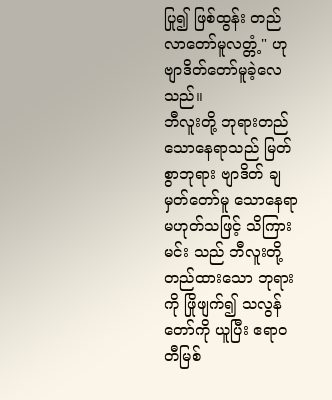ပြု၍ ဖြစ်ထွန်း တည်လာတော်မူလတ္တံ့" ဟု ဗျာဒိတ်တော်မူခဲ့လေသည်။
ဘီလူးတို့ ဘုရားတည်သောနေရာသည် မြတ်စွာဘုရား ဗျာဒိတ် ချမှတ်တော်မူ သောနေရာမဟုတ်သဖြင့် သိကြားမင်း သည် ဘီလူးတို့တည်ထားသော ဘုရား ကို ဖြိုဖျက်၍ သလွန်တော်ကို ယူပြီး ဧရာဝတီမြစ်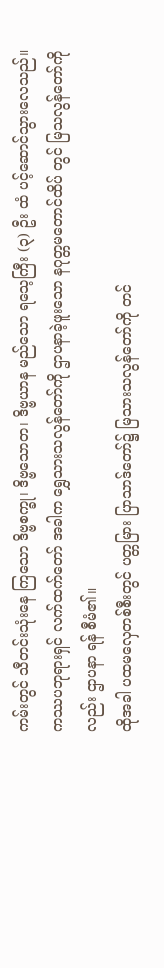ကမ်းတွင် သီတင်းသုံးနေ ကြသော ဒိဗ္ဗစက္ခု၊ ဒိဗ္ဗသောတ၊ ဒိဗ္ဗယာန မည်သော ရသေ့ကြီး (၃) ဦး ထံ ပင့်ဆောင်သွားလေသည်။
ကဿပဘုရားရှင် လက်ထက်တော် အခါက ရွှေသားသလွန်တော်ကို ဌာပနာခဲ့ဖူးသော နဂုတ္တမတောင်ထိပ် တွင် မြသလွန်တော်ကိုလည်း ဌာပနာ ရန် စီမံ၏။
ထိုအခါ ပထမလှေတစ်စီးတွင် ပတ္တမြား ပြာသာဒ်တော်၌ မြသားသလွန်တော်ကို တင်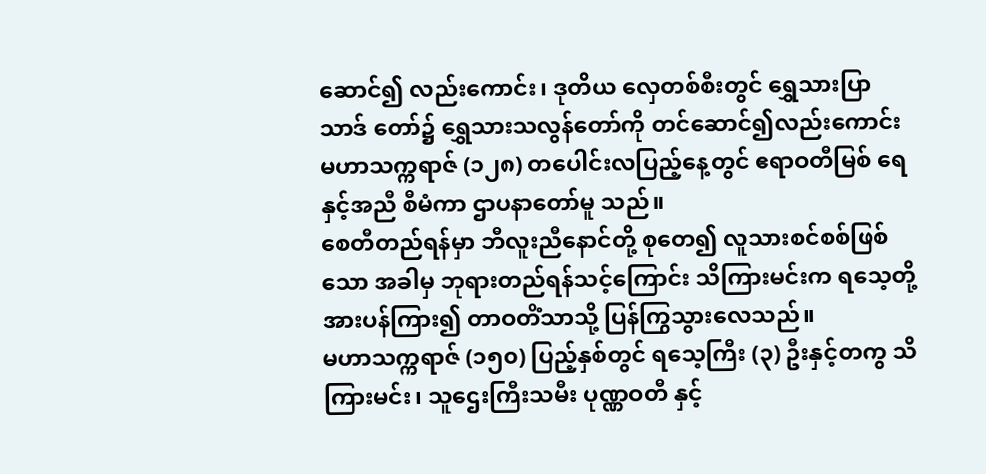ဆောင်၍ လည်းကောင်း၊ ဒုတိယ လှေတစ်စီးတွင် ရွှေသားပြာသာဒ် တော်၌ ရွှေသားသလွန်တော်ကို တင်ဆောင်၍လည်းကောင်း မဟာသက္ကရာဇ် (၁၂၈) တပေါင်းလပြည့်နေ့တွင် ဧရာဝတီမြစ် ရေနှင့်အညီ စီမံကာ ဌာပနာတော်မူ သည်။
စေတီတည်ရန်မှာ ဘီလူးညီနောင်တို့ စုတေ၍ လူသားစင်စစ်ဖြစ်သော အခါမှ ဘုရားတည်ရန်သင့်ကြောင်း သိကြားမင်းက ရသေ့တို့အားပန်ကြား၍ တာဝတိံသာသို့ ပြန်ကြွသွားလေသည်။
မဟာသက္ကရာဇ် (၁၅၀) ပြည့်နှစ်တွင် ရသေ့ကြီး (၃) ဦးနှင့်တကွ သိကြားမင်း၊ သူဌေးကြီးသမီး ပုဏ္ဏဝတီ နှင့်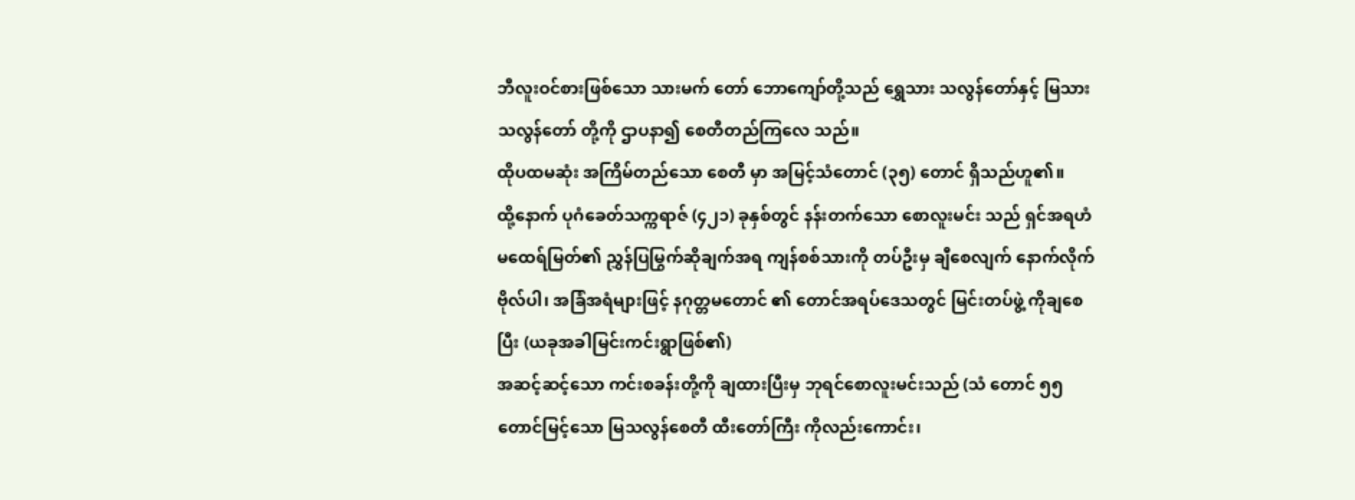ဘီလူးဝင်စားဖြစ်သော သားမက် တော် ဘောကျော်တို့သည် ရွှေသား သလွန်တော်နှင့် မြသားသလွန်တော် တို့ကို ဌာပနာ၍ စေတီတည်ကြလေ သည်။
ထိုပထမဆုံး အကြိမ်တည်သော စေတီ မှာ အမြင့်သံတောင် (၃၅) တောင် ရှိသည်ဟူ၏။
ထို့နောက် ပုဂံခေတ်သက္ကရာဇ် (၄၂၁) ခုနှစ်တွင် နန်းတက်သော စောလူးမင်း သည် ရှင်အရဟံမထေရ်မြတ်၏ ညွှန်ပြမြွက်ဆိုချက်အရ ကျန်စစ်သားကို တပ်ဦးမှ ချီစေလျက် နောက်လိုက် ဗိုလ်ပါ၊ အခြံအရံများဖြင့် နဂုတ္တမတောင် ၏ တောင်အရပ်ဒေသတွင် မြင်းတပ်ဖွဲ့ ကိုချစေပြီး (ယခုအခါမြင်းကင်းရွာဖြစ်၏)
အဆင့်ဆင့်သော ကင်းစခန်းတို့ကို ချထားပြီးမှ ဘုရင်စောလူးမင်းသည် (သံ တောင် ၅၅ တောင်မြင့်သော မြသလွန်စေတီ ထီးတော်ကြီး ကိုလည်းကောင်း၊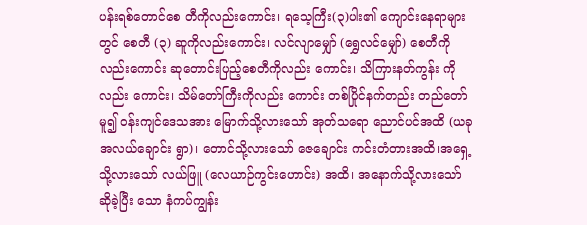ပန်းရစ်တောင်စေ တီကိုလည်းကောင်း၊ ရသေ့ကြီး(၃)ပါး၏ ကျောင်းနေရာများတွင် စေတီ (၃) ဆူကိုလည်းကောင်း၊ လင်လျာမျှော် (ရွှေလင်မျှော်) စေတီကို လည်းကောင်း ဆုတောင်းပြည့်စေတီကိုလည်း ကောင်း၊ သိကြားနတ်ကွန်း ကိုလည်း ကောင်း၊ သိမ်တော်ကြီးကိုလည်း ကောင်း တစ်ပြိုင်နက်တည်း တည်တော်မူ၍ ဝန်းကျင်ဒေသအား မြောက်သို့လားသော် အုတ်သရော ညောင်ပင်အထိ (ယခု အလယ်ချောင်း ရွာ)၊ တောင်သို့လားသော် ဇေချောင်း ကင်းတံတားအထိ၊အရှေ့သို့လားသော် လယ်ဖြူ (လေယာဉ်ကွင်းဟောင်း) အထိ၊ အနောက်သို့လားသော် ဆိုခဲ့ပြီး သော နံကပ်ကျွန်း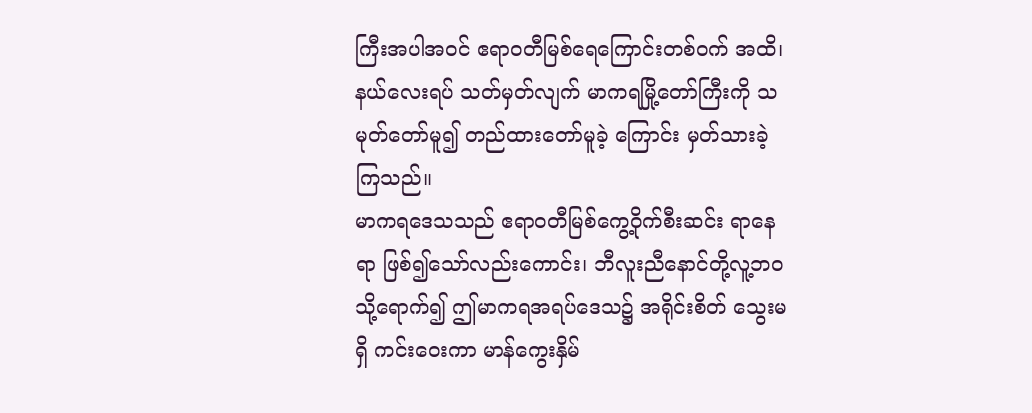ကြီးအပါအဝင် ဧရာဝတီမြစ်ရေကြောင်းတစ်ဝက် အထိ၊ နယ်လေးရပ် သတ်မှတ်လျက် မာကရမြို့တော်ကြီးကို သမုတ်တော်မူ၍ တည်ထားတော်မူခဲ့ ကြောင်း မှတ်သားခဲ့ကြသည်။
မာကရဒေသသည် ဧရာဝတီမြစ်ကွေ့ဝိုက်စီးဆင်း ရာနေရာ ဖြစ်၍သော်လည်းကောင်း၊ ဘီလူးညီနောင်တို့လူ့ဘဝသို့ရောက်၍ ဤမာကရအရပ်ဒေသ၌ အရိုင်းစိတ် သွေးမရှိ ကင်းဝေးကာ မာန်ကွေးနှိမ်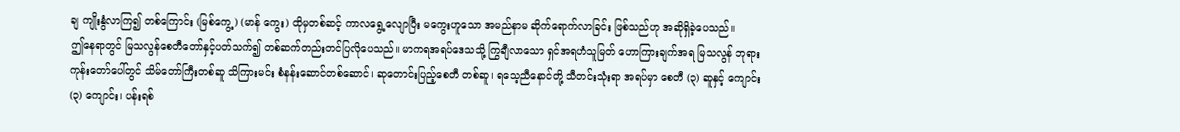ချ ကျိုးနွံလာကြ၍ တစ်ကြောင်း (မြစ်ကွေ့) (မာန် ကွေး) ထိုမှတစ်ဆင့် ကာလရွေ့လျောပြီး မကွေးဟူသော အမည်နာမ ဆိုက်ရောက်လာခြင်း ဖြစ်သည်ဟု အဆိုရှိခဲ့ပေသည်။
ဤနေရာတွင် မြသလွန်စေတီတော်နှင့်ပတ်သက်၍ တစ်ဆက်တည်းတင်ပြလိုပေသည်။ မာကရအရပ်ဒေသသို့ ကြွချီလာသော ရှင်အရဟံသူမြတ် ဟောကြားချက်အရ မြသလွန် ဘုရားကုန်းတော်ပေါ်တွင် သိမ်တော်ကြီးတစ်ဆူ သိကြားမင်း စံနန်းဆောင်တစ်ဆောင်၊ ဆုတောင်းပြည့်စေတီ တစ်ဆူ၊ ရသေ့ညီနောင်တို့ သီတင်းသုံးရာ အရပ်မှာ စေတီ (၃) ဆူနှင့် ကျောင်း (၃) ကျောင်း၊ ပန်းရစ်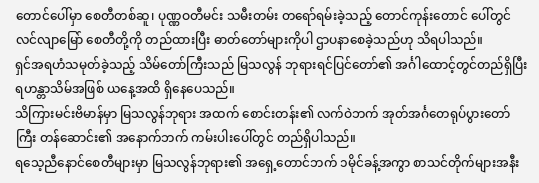တောင်ပေါ်မှာ စေတီတစ်ဆူ၊ ပုဏ္ဏဝတီမင်း သမီးတမ်း တရော်ရမ်းခဲ့သည့် တောင်ကုန်းတောင် ပေါ်တွင် လင်လျာမြော် စေတီတို့ကို တည်ထားပြီး ဓာတ်တော်များကိုပါ ဌာပနာစေခဲ့သည်ဟု သိရပါသည်။
ရှင်အရဟံသမုတ်ခဲ့သည့် သိမ်တော်ကြီးသည် မြသလွန် ဘုရားရင်ပြင်တော်၏ အင်္ဂါထောင့်တွင်တည်ရှိပြီး ရဟန္တာသိမ်အဖြစ် ယနေ့အထိ ရှိနေပေသည်။
သိကြားမင်းဗိမာန်မှာ မြသလွန်ဘုရား အထက် စောင်းတန်း၏ လက်ဝဲဘက် အုတ်အင်္ဂတေရုပ်ပွားတော်ကြီး တန်ဆောင်း၏ အနောက်ဘက် ကမ်းပါးပေါ်တွင် တည်ရှိပါသည်။
ရသေ့ညီနောင်စေတီများမှာ မြသလွန်ဘုရား၏ အရှေ့တောင်ဘက် ၁မိုင်ခန့်အကွာ စာသင်တိုက်များအနီး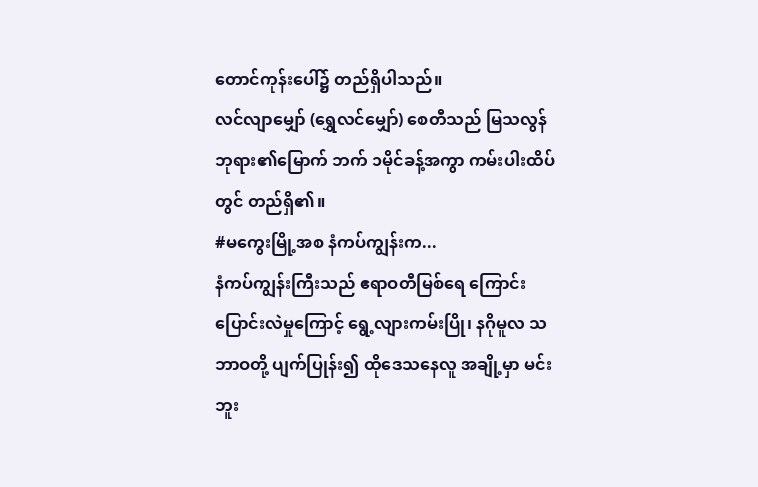တောင်ကုန်းပေါ်၌ တည်ရှိပါသည်။
လင်လျာမျှော် (ရွှေလင်မျှော်) စေတီသည် မြသလွန်ဘုရား၏မြောက် ဘက် ၁မိုင်ခန့်အကွာ ကမ်းပါးထိပ်တွင် တည်ရှိ၏။
#မကွေးမြို့အစ နံကပ်ကျွန်းက...
နံကပ်ကျွန်းကြီးသည် ဧရာဝတီမြစ်ရေ ကြောင်းပြောင်းလဲမှုကြောင့် ရွေ့လျားကမ်းပြို၊ နဂိုမူလ သဘာဝတို့ ပျက်ပြုန်း၍ ထိုဒေသနေလူ အချို့မှာ မင်းဘူး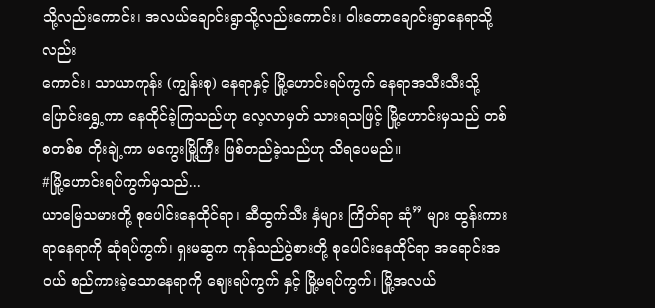သို့လည်းကောင်း၊ အလယ်ချောင်းရွာသို့လည်းကောင်း၊ ဝါးတောချောင်းရွာနေရာသို့လည်း
ကောင်း၊ သာယာကုန်း (ကျွန်းစု) နေရာနှင့် မြို့ဟောင်းရပ်ကွက် နေရာအသီးသီးသို့ ပြောင်းရွှေ့ကာ နေထိုင်ခဲ့ကြသည်ဟု လေ့လာမှတ် သားရသဖြင့် မြို့ဟောင်းမှသည် တစ်စတစ်စ တိုးချဲ့ကာ မကွေးမြို့ကြီး ဖြစ်တည်ခဲ့သည်ဟု သိရပေမည်။
#မြို့ဟောင်းရပ်ကွက်မှသည်...
ယာမြေသမားတို့ စုပေါင်းနေထိုင်ရာ၊ ဆီထွက်သီး နှံများ ကြိတ်ရာ ဆုံ” များ ထွန်းကားရာနေရာကို ဆုံရပ်ကွက်၊ ရှးမဆွက ကုန်သည်ပွဲစားတို့ စုပေါင်းနေထိုင်ရာ အရောင်းအဝယ် စည်ကားခဲ့သောနေရာကို ဈေးရပ်ကွက် နှင့် မြို့မရပ်ကွက်၊ မြို့အလယ်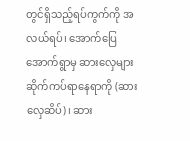တွင်ရှိသည့်ရပ်ကွက်ကို အလယ်ရပ်၊ အောက်ပြေအောက်ရွာမှ ဆားလှေများ ဆိုက်ကပ်ရာနေရာကို (ဆားလှေဆိပ်)၊ ဆား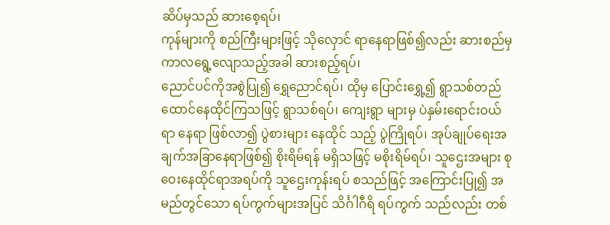ဆိပ်မှသည် ဆားစေ့ရပ်၊
ကုန်များကို စည်ကြီးများဖြင့် သိုလှောင် ရာနေရာဖြစ်၍လည်း ဆားစည်မှ ကာလရွေ့လျောသည့်အခါ ဆားစည့်ရပ်၊
ညောင်ပင်ကိုအစွဲပြု၍ ရွှေညောင်ရပ်၊ ထိုမှ ပြောင်းရွှေ့၍ ရွာသစ်တည် ထောင်နေထိုင်ကြသဖြင့် ရွာသစ်ရပ်၊ ကျေးရွာ များမှ ပဲနှမ်းရောင်းဝယ်ရာ နေရာ ဖြစ်လာ၍ ပွဲစားများ နေထိုင် သည့် ပွဲကြိုရပ်၊ အုပ်ချုပ်ရေးအချက်အခြာနေရာဖြစ်၍ စိုးရိမ်ရန် မရှိသဖြင့် မစိုးရိမ်ရပ်၊ သူဌေးအများ စုဝေးနေထိုင်ရာအရပ်ကို သူဌေးကုန်းရပ် စသည်ဖြင့် အကြောင်းပြု၍ အမည်တွင်သော ရပ်ကွက်များအပြင် သိင်္ဂါဂီရိ ရပ်ကွက် သည်လည်း တစ်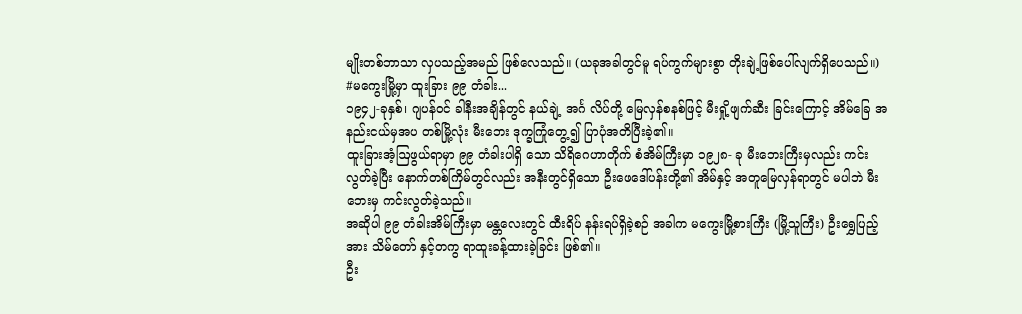မျိုးတစ်ဘာသာ လှပသည့်အမည် ဖြစ်လေသည်။ (ယခုအခါတွင်မူ ရပ်ကွက်များစွာ တိုးချဲ့ဖြစ်ပေါ်လျက်ရှိပေသည်။)
#မကွေးမြို့မှာ ထူးခြား ၉၉ တံခါး...
၁၉၄၂-ခုနှစ်၊ ဂျပန်ဝင် ခါနီးအချိန်တွင် နယ်ချဲ့ အင်္ဂ လိပ်တို့ မြေလှန်စနစ်ဖြင့် မီးရှို့ဖျက်ဆီး ခြင်းကြောင့် အိမ်ခြေ အနည်းငယ်မှအပ တစ်မြို့လုံး မီးဘေး ဒုက္ခကြုံတွေ့၍ ပြာပုံအတိပြီးခဲ့၏။
ထူးခြားအံ့ဩဖွယ်ရာမှာ ၉၉ တံခါးပါရှိ သော သိရိဂေဟာတိုက် စံအိမ်ကြီးမှာ ၁၉၂၈- ခု မီးဘေးကြီးမှလည်း ကင်း လွတ်ခဲ့ပြီး နောက်တစ်ကြိမ်တွင်လည်း အနီးတွင်ရှိသော ဦးဖေဒေါ်ပန်းတို့၏ အိမ်နှင့် အတူမြေလှန်ရာတွင် မပါဘဲ မီးဘေးမှ ကင်းလွတ်ခဲ့သည်။
အဆိုပါ ၉၉ တံခါးအိမ်ကြီးမှာ မန္တလေးတွင် ထီးရိပ် နန်းရပ်ရှိခဲ့စဉ် အခါက မကွေးမြို့စားကြီး (မြို့သူကြီး) ဦးရွှေပြည့်အား သိမ်တော် နှင့်တကွ ရာထူးခန့်ထားခဲ့ခြင်း ဖြစ်၏။
ဦး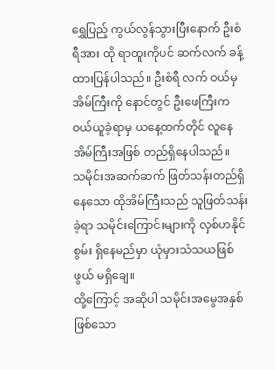ရွှေပြည့် ကွယ်လွန်သွားပြီးနောက် ဦးစံရီအား ထို ရာထူးကိုပင် ဆက်လက် ခန့်ထားပြန်ပါသည်။ ဦးစံရီ လက် ဝယ်မှ အိမ်ကြီးကို နောင်တွင် ဦးဖေကြီးက ဝယ်ယူခဲ့ရာမှ ယနေ့ထက်တိုင် လူနေအိမ်ကြီးအဖြစ် တည်ရှိနေပါသည်။
သမိုင်းအဆက်ဆက် ဖြတ်သန်းတည်ရှိ နေသော ထိုအိမ်ကြီးသည် သူဖြတ်သန်းခဲ့ရာ သမိုင်းကြောင်းများကို လှစ်ဟနိုင်စွမ်း ရှိနေမည်မှာ ယုံမှားသံသယဖြစ်ဖွယ် မရှိချေ။
ထို့ကြောင့် အဆိုပါ သမိုင်းအမွေအနှစ် ဖြစ်သော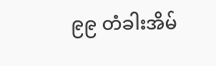၉၉ တံခါးအိမ်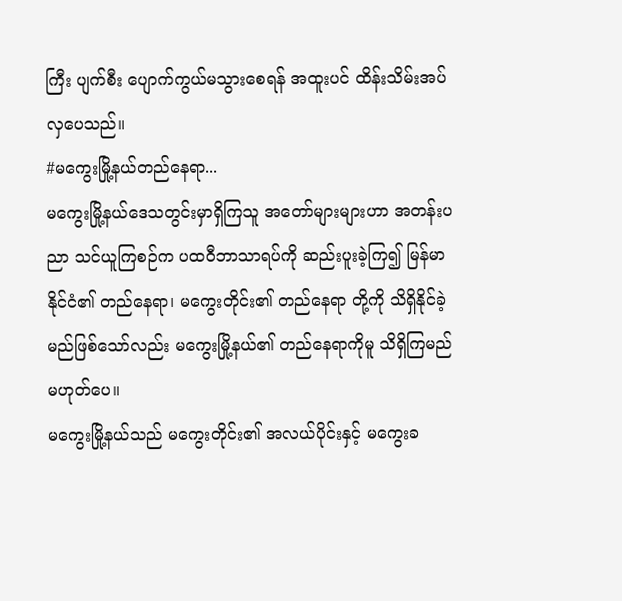ကြီး ပျက်စီး ပျောက်ကွယ်မသွားစေရန် အထူးပင် ထိန်းသိမ်းအပ်လှပေသည်။
#မကွေးမြို့နယ်တည်နေရာ...
မကွေးမြို့နယ်ဒေသတွင်းမှာရှိကြသူ အတော်များများဟာ အတန်းပညာ သင်ယူကြစဉ်က ပထဝီဘာသာရပ်ကို ဆည်းပူးခဲ့ကြ၍ မြန်မာနိုင်ငံ၏ တည်နေရာ၊ မကွေးတိုင်း၏ တည်နေရာ တို့ကို သိရှိနိုင်ခဲ့မည်ဖြစ်သော်လည်း မကွေးမြို့နယ်၏ တည်နေရာကိုမူ သိရှိကြမည်မဟုတ်ပေ။
မကွေးမြို့နယ်သည် မကွေးတိုင်း၏ အလယ်ပိုင်းနှင့် မကွေးခ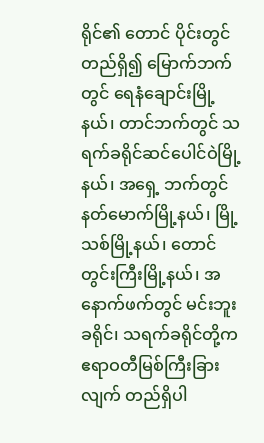ရိုင်၏ တောင် ပိုင်းတွင် တည်ရှိ၍ မြောက်ဘက်တွင် ရေနံချောင်းမြို့နယ်၊ တာင်ဘက်တွင် သရက်ခရိုင်ဆင်ပေါင်ဝဲမြို့နယ်၊ အရှေ့ ဘက်တွင် နတ်မောက်မြို့နယ်၊ မြို့ သစ်မြို့နယ်၊ တောင်တွင်းကြီးမြို့နယ်၊ အနောက်ဖက်တွင် မင်းဘူးခရိုင်၊ သရက်ခရိုင်တို့က ဧရာဝတီမြစ်ကြီးခြားလျက် တည်ရှိပါ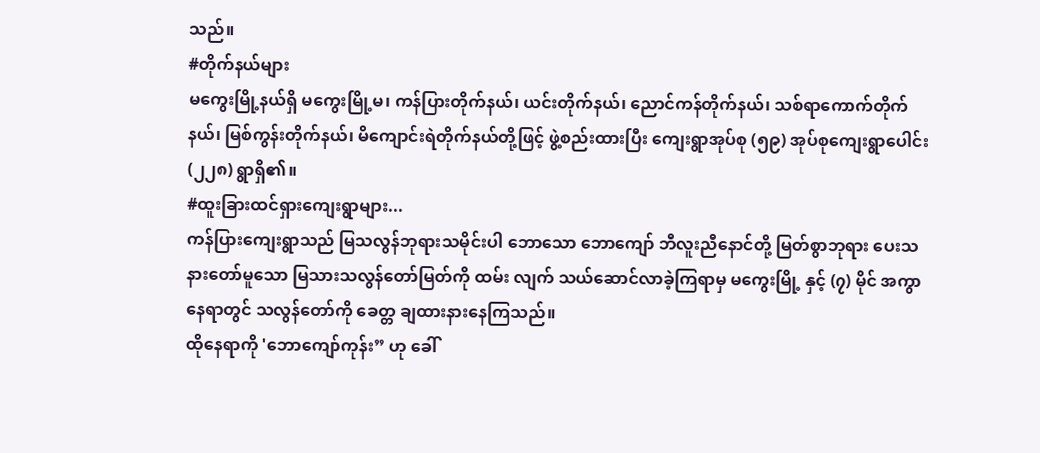သည်။
#တိုက်နယ်များ
မကွေးမြို့နယ်ရှိ မကွေးမြို့မ၊ ကန်ပြားတိုက်နယ်၊ ယင်းတိုက်နယ်၊ ညောင်ကန်တိုက်နယ်၊ သစ်ရာကောက်တိုက်နယ်၊ မြစ်ကွန်းတိုက်နယ်၊ မိကျောင်းရဲတိုက်နယ်တို့ဖြင့် ဖွဲ့စည်းထားပြီး ကျေးရွာအုပ်စု (၅၉) အုပ်စုကျေးရွာပေါင်း (၂၂၈) ရွာရှိ၏။
#ထူးခြားထင်ရှားကျေးရွာများ...
ကန်ပြားကျေးရွာသည် မြသလွန်ဘုရားသမိုင်းပါ ဘောသော ဘောကျော် ဘီလူးညီနောင်တို့ မြတ်စွာဘုရား ပေးသနားတော်မူသော မြသားသလွန်တော်မြတ်ကို ထမ်း လျက် သယ်ဆောင်လာခဲ့ကြရာမှ မကွေးမြို့ နှင့် (၇) မိုင် အကွာ နေရာတွင် သလွန်တော်ကို ခေတ္တ ချထားနားနေကြသည်။
ထိုနေရာကို 'ဘောကျော်ကုန်း” ဟု ခေါ်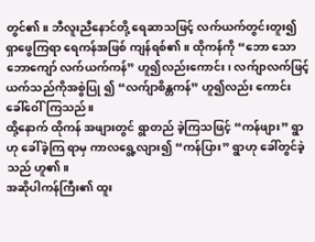တွင်၏။ ဘီလူးညီနောင်တို့ ရေဆာသဖြင့် လက်ယက်တွင်းတူး၍ ရှာဖွေကြရာ ရေကန်အဖြစ် ကျန်ရစ်၏။ ထိုကန်ကို “ဘော သောဘောကျော် လက်ယက်ကန်” ဟူ၍လည်းကောင်း၊ လက်ျာလက်ဖြင့် ယက်သည်ကိုအစွဲပြု ၍ “လက်ျာစိန္တကန်” ဟူ၍လည်း ကောင်း ခေါ်ဝေါ်ကြသည်။
ထို့နောက် ထိုကန် အဖျားတွင် ရွာတည် ခဲ့ကြသဖြင့် “ကန်ဖျား” ရွာဟု ခေါ်ခဲ့ကြ ရာမှ ကာလရွေ့လျား၍ “ကန်ပြား” ရွာဟု ခေါ်တွင်ခဲ့သည် ဟူ၏။
အဆိုပါကန်ကြီး၏ ထူး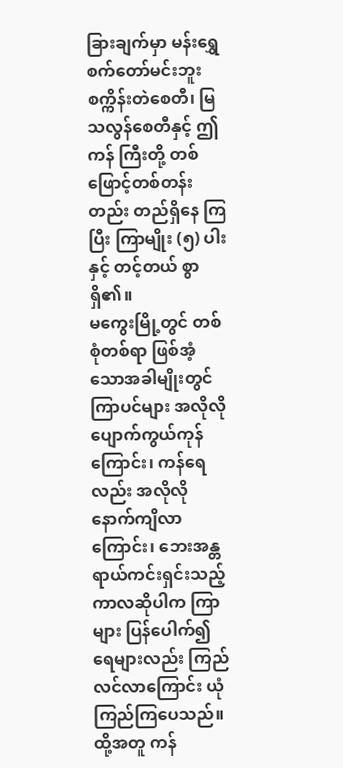ခြားချက်မှာ မန်းရွှေစက်တော်မင်းဘူးစက္ကိန်းတဲစေတီ၊ မြသလွန်စေတီနှင့် ဤကန် ကြီးတို့ တစ်ဖြောင့်တစ်တန်းတည်း တည်ရှိနေ ကြပြီး ကြာမျိုး (၅) ပါးနှင့် တင့်တယ် စွာရှိ၏။
မကွေးမြို့တွင် တစ်စုံတစ်ရာ ဖြစ်အံ့ သောအခါမျိုးတွင် ကြာပင်များ အလိုလို ပျောက်ကွယ်ကုန်ကြောင်း၊ ကန်ရေလည်း အလိုလို နောက်ကျိလာ ကြောင်း၊ ဘေးအန္တရာယ်ကင်းရှင်းသည့် ကာလဆိုပါက ကြာများ ပြန်ပေါက်၍ ရေများလည်း ကြည်လင်လာကြောင်း ယုံ ကြည်ကြပေသည်။
ထို့အတူ ကန်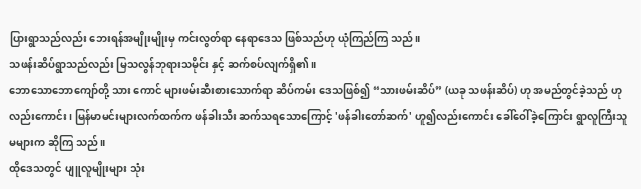ပြားရွာသည်လည်း ဘေးရန်အမျိုးမျိုးမှ ကင်းလွတ်ရာ နေရာဒေသ ဖြစ်သည်ဟု ယုံကြည်ကြ သည်။
သဖန်းဆိပ်ရွာသည်လည်း မြသလွန်ဘုရားသမိုင်း နှင့် ဆက်စပ်လျက်ရှိ၏။
ဘောသောဘောကျော်တို့ သား ကောင် များဖမ်းဆီးစားသောက်ရာ ဆိပ်ကမ်း ဒေသဖြစ်၍ “သားဖမ်းဆိပ်” (ယခု သဖန်းဆိပ်) ဟု အမည်တွင်ခဲ့သည် ဟုလည်းကောင်း၊ မြန်မာမင်းများလက်ထက်က ဖန်ခါးသီး ဆက်သရသောကြောင့် 'ဖန်ခါးတော်ဆက်' ဟူ၍လည်းကောင်း ခေါ်ဝေါ်ခဲ့ကြောင်း ရွာလူကြီးသူမများက ဆိုကြ သည်။
ထိုဒေသတွင် ပျူလူမျိုးများ သုံး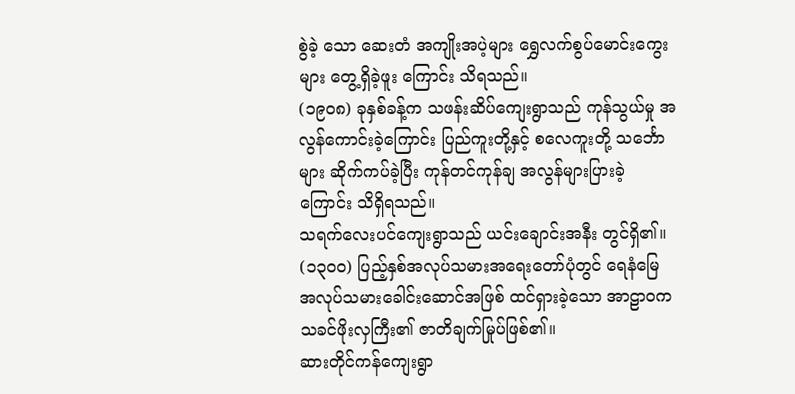စွဲခဲ့ သော ဆေးတံ အကျိုးအပဲ့များ ရွှေလက်စွပ်မောင်းကွေးများ တွေ့ရှိခဲ့ဖူး ကြောင်း သိရသည်။
(၁၉၀၈) ခုနှစ်ခန့်က သဖန်းဆိပ်ကျေးရွာသည် ကုန်သွယ်မှု အလွန်ကောင်းခဲ့ကြောင်း ပြည်ကူးတို့နှင့် စလေကူးတို့ သင်္ဘောများ ဆိုက်ကပ်ခဲ့ပြီး ကုန်တင်ကုန်ချ အလွန်များပြားခဲ့ ကြောင်း သိရှိရသည်။
သရက်လေးပင်ကျေးရွာသည် ယင်းချောင်းအနီး တွင်ရှိ၏။ (၁၃၀၀) ပြည့်နှစ်အလုပ်သမားအရေးတော်ပုံတွင် ရေနံမြေ အလုပ်သမားခေါင်းဆောင်အဖြစ် ထင်ရှားခဲ့သော အာဠာဝက သခင်ဖိုးလှကြီး၏ ဇာတိချက်မြုပ်ဖြစ်၏။
ဆားတိုင်ကန်ကျေးရွာ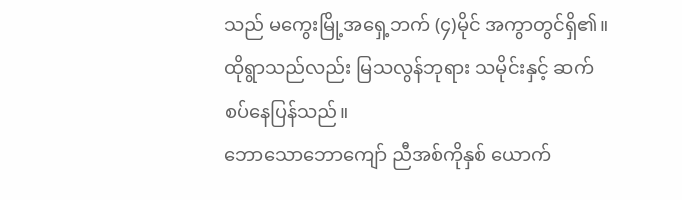သည် မကွေးမြို့အရှေ့ဘက် (၄)မိုင် အကွာတွင်ရှိ၏။ ထိုရွာသည်လည်း မြသလွန်ဘုရား သမိုင်းနှင့် ဆက်စပ်နေပြန်သည်။
ဘောသောဘောကျော် ညီအစ်ကိုနှစ် ယောက်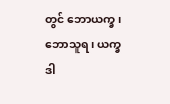တွင် ဘောယက္ခ၊ ဘောသူရ၊ ယက္ခဒါ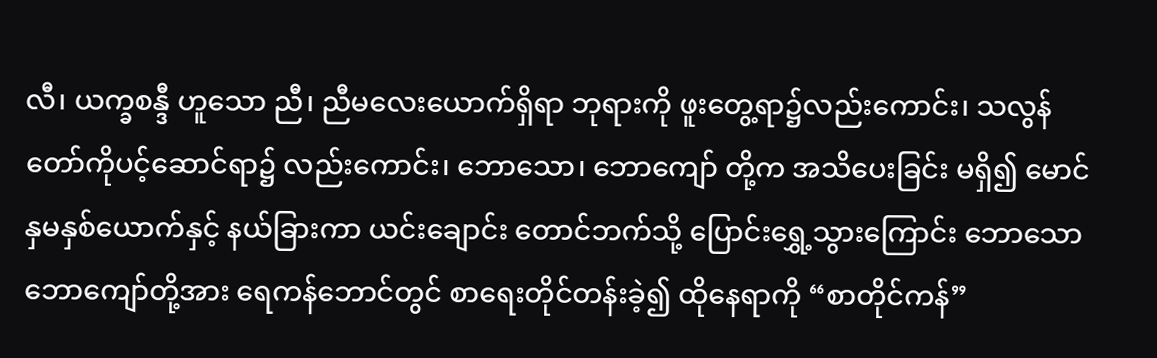လီ၊ ယက္ခစန္ဒီ ဟူသော ညီ၊ ညီမလေးယောက်ရှိရာ ဘုရားကို ဖူးတွေ့ရာ၌လည်းကောင်း၊ သလွန်တော်ကိုပင့်ဆောင်ရာ၌ လည်းကောင်း၊ ဘောသော၊ ဘောကျော် တို့က အသိပေးခြင်း မရှိ၍ မောင်နှမနှစ်ယောက်နှင့် နယ်ခြားကာ ယင်းချောင်း တောင်ဘက်သို့ ပြောင်းရွှေ့သွားကြောင်း ဘောသောဘောကျော်တို့အား ရေကန်ဘောင်တွင် စာရေးတိုင်တန်းခဲ့၍ ထိုနေရာကို “စာတိုင်ကန်”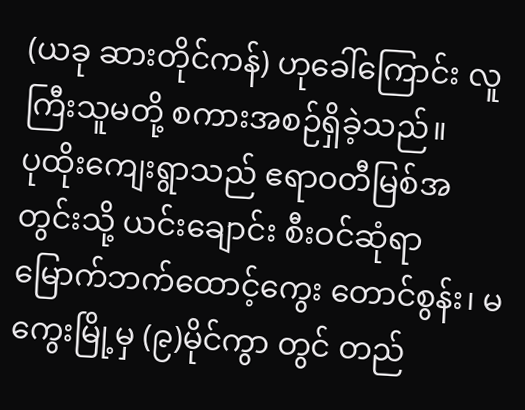(ယခု ဆားတိုင်ကန်) ဟုခေါ်ကြောင်း လူကြီးသူမတို့ စကားအစဉ်ရှိခဲ့သည်။
ပုထိုးကျေးရွာသည် ဧရာဝတီမြစ်အတွင်းသို့ ယင်းချောင်း စီးဝင်ဆုံရာ မြောက်ဘက်ထောင့်ကွေး တောင်စွန်း၊ မကွေးမြို့မှ (၉)မိုင်ကွာ တွင် တည်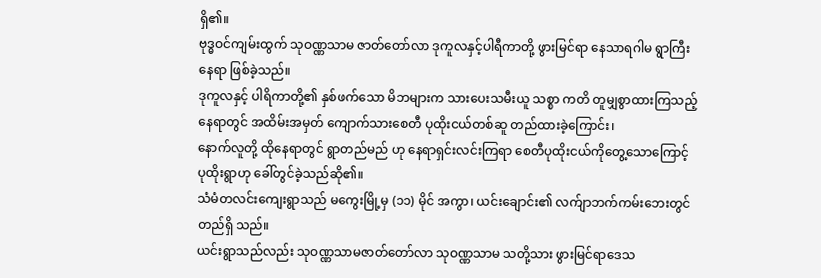ရှိ၏။
ဗုဒ္ဓဝင်ကျမ်းထွက် သုဝဏ္ဏသာမ ဇာတ်တော်လာ ဒုကူလနှင့်ပါရီကာတို့ ဖွားမြင်ရာ နေသာရဂါမ ရွာကြီးနေရာ ဖြစ်ခဲ့သည်။
ဒုကူလနှင့် ပါရိကာတို့၏ နှစ်ဖက်သော မိဘများက သားပေးသမီးယူ သစ္စာ ကတိ တူမျှစွာထားကြသည့် နေရာတွင် အထိမ်းအမှတ် ကျောက်သားစေတီ ပုထိုးငယ်တစ်ဆူ တည်ထားခဲ့ကြောင်း၊
နောက်လူတို့ ထိုနေရာတွင် ရွာတည်မည် ဟု နေရာရှင်းလင်းကြရာ စေတီပုထိုးငယ်ကိုတွေ့သောကြောင့် ပုထိုးရွာဟု ခေါ်တွင်ခဲ့သည်ဆို၏။
သံမံတလင်းကျေးရွာသည် မကွေးမြို့မှ (၁၁) မိုင် အကွာ၊ ယင်းချောင်း၏ လက်ျာဘက်ကမ်းဘေးတွင် တည်ရှိ သည်။
ယင်းရွာသည်လည်း သုဝဏ္ဏသာမဇာတ်တော်လာ သုဝဏ္ဏသာမ သတို့သား ဖွားမြင်ရာဒေသ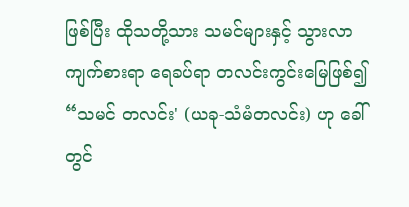ဖြစ်ပြီး ထိုသတို့သား သမင်များနှင့် သွားလာကျက်စားရာ ရေခပ်ရာ တလင်းကွင်းမြေဖြစ်၍ “သမင် တလင်း' (ယခု-သံမံတလင်း) ဟု ခေါ်တွင်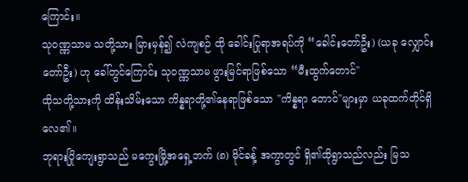ကြောင်း။
သုဝဏ္ဏသာမ သတို့သား မြားမှန်၍ လဲကျစဉ် ထို ခေါင်းပြုရာအရပ်ကို “ခေါင်းတော်ဦး) (ယခု လျှောင်းတော်ဦး) ဟု ခေါ်တွင်ကြောင်း သုဝဏ္ဏသာမ ဖွားမြင်ရာဖြစ်သော “မီးထွက်တောင်"
ထိုသတို့သားကို ထိန်းသိမ်းသော ကိန္နရာတို့၏နေရာဖြစ်သော "ကိန္နရာ တောင်"များမှာ ယခုထက်တိုင်ရှိလေ၏။
ဘုရားပြိုကျေးရွာသည် မကွေးမြို့အရှေ့ဘက် (၈) မိုင်ခန့် အကွာတွင် ရှိ၏ထိုရွာသည်လည်း မြသ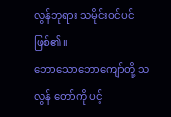လွန်ဘုရား သမိုင်းဝင်ပင် ဖြစ်၏။
ဘောသောဘောကျော်တို့ သလွန် တော်ကို ပင့်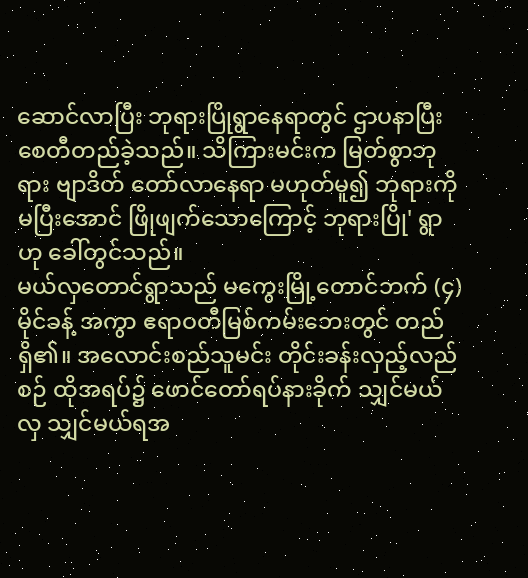ဆောင်လာပြီး ဘုရားပြိုရွာနေရာတွင် ဌာပနာပြီး စေတီတည်ခဲ့သည်။ သိကြားမင်းက မြတ်စွာဘုရား ဗျာဒိတ် တော်လာနေရာ မဟုတ်မူ၍ ဘုရားကို မပြီးအောင် ဖြိုဖျက်သောကြောင့် ဘုရားပြို' ရွာဟု ခေါ်တွင်သည်။
မယ်လှတောင်ရွာသည် မကွေးမြို့တောင်ဘက် (၄)မိုင်ခန့် အကွာ ဧရာဝတီမြစ်ကမ်းဘေးတွင် တည်ရှိ၏။ အလောင်းစည်သူမင်း တိုင်းခန်းလှည့်လည်စဉ် ထိုအရပ်၌ ဖောင်တော်ရပ်နားခိုက် သျှင်မယ်လှ သျှင်မယ်ရအ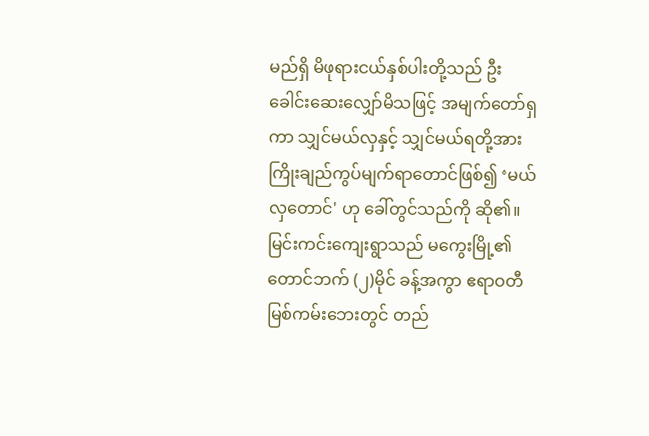မည်ရှိ မိဖုရားငယ်နှစ်ပါးတို့သည် ဦးခေါင်းဆေးလျှော်မိသဖြင့် အမျက်တော်ရှကာ သျှင်မယ်လှနှင့် သျှင်မယ်ရတို့အားကြိုးချည်ကွပ်မျက်ရာတောင်ဖြစ်၍ ‘မယ်လှတောင်' ဟု ခေါ်တွင်သည်ကို ဆို၏။
မြင်းကင်းကျေးရွာသည် မကွေးမြို့၏တောင်ဘက် (၂)မိုင် ခန့်အကွာ ဧရာဝတီမြစ်ကမ်းဘေးတွင် တည်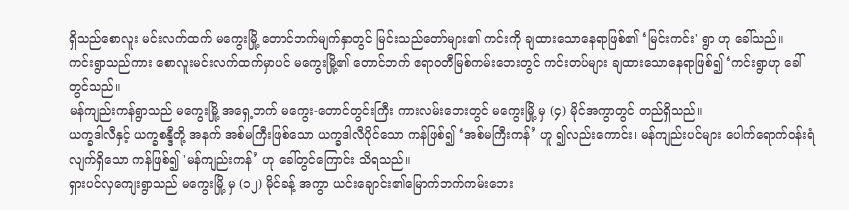ရှိသည်စောလူး မင်းလက်ထက် မကွေးမြို့ တောင်ဘက်မျက်နှာတွင် မြင်းသည်တော်များ၏ ကင်းကို ချထားသောနေရာဖြစ်၏ ‘မြင်းကင်း' ရွာ ဟု ခေါ်သည်။
ကင်းရွာသည်ကား စောလူးမင်းလက်ထက်မှာပင် မကွေးမြို့၏ တောင်ဘက် ဧရာဝတီမြစ်ကမ်းဘေးတွင် ကင်းတပ်များ ချထားသောနေရာဖြစ်၍ ‘ကင်းရွာဟု ခေါ်တွင်သည်။
မန်ကျည်းကန်ရွာသည် မကွေးမြို့ အရှေ့ဘက် မကွေး-တောင်တွင်းကြီး ကားလမ်းဘေးတွင် မကွေးမြို့ မှ (၄) မိုင်အကွာတွင် တည်ရှိသည်။
ယက္ခဒါလီနှင့် ယက္ခစန္ဒီတို့ အနက် အစ်မကြီးဖြစ်သော ယက္ခဒါလီပိုင်သော ကန်ဖြစ်၍ ‘အစ်မကြီးကန်’ ဟူ ၍လည်းကောင်း၊ မန်ကျည်းပင်များ ပေါက်ရောက်ဝန်းရံလျက်ရှိသော ကန်ဖြစ်၍ 'မန်ကျည်းကန်’ ဟု ခေါ်တွင်ကြောင်း သိရသည်။
ရှားပင်လှကျေးရွာသည် မကွေးမြို့ မှ (၁၂) မိုင်ခန့် အကွာ ယင်းချောင်း၏မြောက်ဘက်ကမ်းဘေး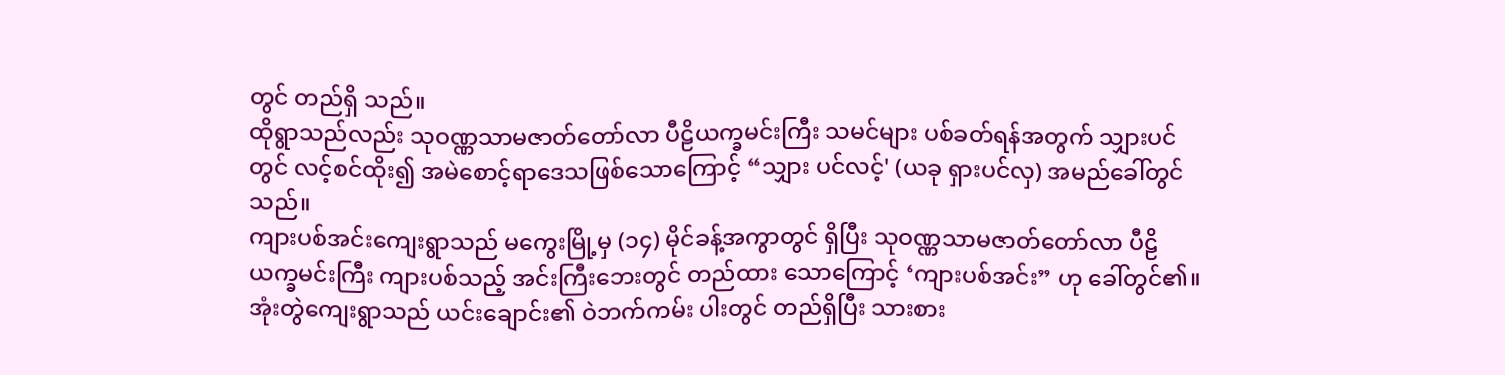တွင် တည်ရှိ သည်။
ထိုရွာသည်လည်း သုဝဏ္ဏသာမဇာတ်တော်လာ ပီဠိယက္ခမင်းကြီး သမင်များ ပစ်ခတ်ရန်အတွက် သျှားပင်တွင် လင့်စင်ထိုး၍ အမဲစောင့်ရာဒေသဖြစ်သောကြောင့် “သျှား ပင်လင့်' (ယခု ရှားပင်လှ) အမည်ခေါ်တွင်သည်။
ကျားပစ်အင်းကျေးရွာသည် မကွေးမြို့မှ (၁၄) မိုင်ခန့်အကွာတွင် ရှိပြီး သုဝဏ္ဏသာမဇာတ်တော်လာ ပီဠိ ယက္ခမင်းကြီး ကျားပစ်သည့် အင်းကြီးဘေးတွင် တည်ထား သောကြောင့် ‘ကျားပစ်အင်း” ဟု ခေါ်တွင်၏။
အုံးတွဲကျေးရွာသည် ယင်းချောင်း၏ ဝဲဘက်ကမ်း ပါးတွင် တည်ရှိပြီး သားစား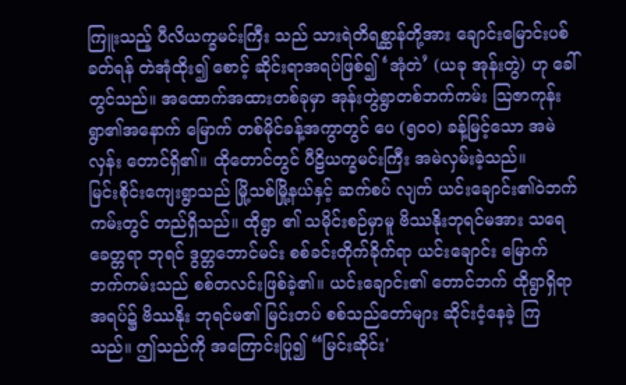ကြူးသည့် ပီလိယက္ခမင်းကြီး သည် သားရဲတိရစ္ဆာန်တို့အား ချောင်းမြောင်းပစ်ခတ်ရန် တဲအုံထိုး၍ စောင့် ဆိုင်းရာအရပ်ဖြစ်၍ ‘အုံတဲ’ (ယခု အုန်းတွဲ) ဟု ခေါ်တွင်သည်။ အထောက်အထားတစ်ခုမှာ အုန်းတွဲရွာတစ်ဘက်ကမ်း ဩဇာကုန်းရွာ၏အနောက် မြောက် တစ်မိုင်ခန့်အကွာတွင် ပေ (၅၀၀) ခန့်မြင့်သော အမဲလှန်း တောင်ရှိ၏။ ထိုတောင်တွင် ပီဠိယက္ခမင်းကြီး အမဲလှမ်းခဲ့သည်။
မြင်းစိုင်းကျေးရွာသည် မြို့သစ်မြို့နယ်နှင့် ဆက်စပ် လျက် ယင်းချောင်း၏ဝဲဘက်ကမ်းတွင် တည်ရှိသည်။ ထိုရွာ ၏ သမိုင်းစဉ်မှာမူ ဗိဿနိုးဘုရင်မအား သရေခေတ္တရာ ဘုရင် ဒွတ္တဘောင်မင်း စစ်ခင်းတိုက်ခိုက်ရာ ယင်းချောင်း မြောက်ဘက်ကမ်းသည် စစ်တလင်းဖြစ်ခဲ့၏။ ယင်းချောင်း၏ တောင်ဘက် ထိုရွာရှိရာအရပ်၌ ဗိဿနိုး ဘုရင်မ၏ မြင်းတပ် စစ်သည်တော်များ ဆိုင်းငံ့နေခဲ့ ကြသည်။ ဤသည်ကို အကြောင်းပြု၍ “မြင်းဆိုင်း'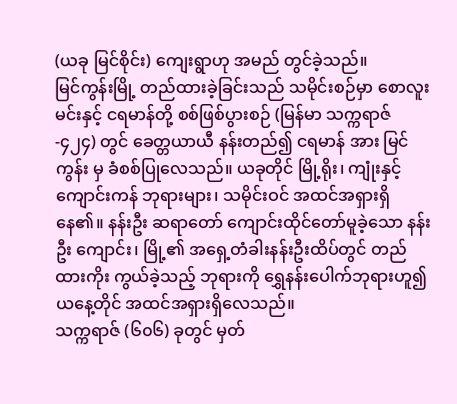(ယခု မြင်စိုင်း) ကျေးရွာဟု အမည် တွင်ခဲ့သည်။
မြင်ကွန်းမြို့ တည်ထားခဲ့ခြင်းသည် သမိုင်းစဉ်မှာ စောလူးမင်းနှင့် ငရမာန်တို့ စစ်ဖြစ်ပွားစဉ် (မြန်မာ သက္ကရာဇ်-၄၂၄) တွင် ခေတ္တယာယီ နန်းတည်၍ ငရမာန် အား မြင်ကွန်း မှ ခံစစ်ပြုလေသည်။ ယခုတိုင် မြို့ရိုး၊ ကျုံးနှင့် ကျောင်းကန် ဘုရားများ၊ သမိုင်းဝင် အထင်အရှားရှိနေ၏။ နန်းဦး ဆရာတော် ကျောင်းထိုင်တော်မူခဲ့သော နန်းဦး ကျောင်း၊ မြို့၏ အရှေ့တံခါးနန်းဦးထိပ်တွင် တည်ထားကိုး ကွယ်ခဲ့သည့် ဘုရားကို ရွှေနန်းပေါက်ဘုရားဟူ၍ ယနေ့တိုင် အထင်အရှားရှိလေသည်။
သက္ကရာဇ် (၆၀၆) ခုတွင် မှတ်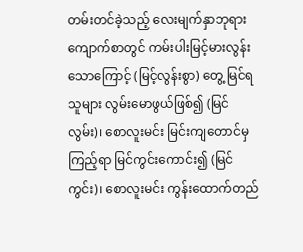တမ်းတင်ခဲ့သည့် လေးမျက်နှာဘုရားကျောက်စာတွင် ကမ်းပါးမြင့်မားလွန်းသောကြောင့် (မြင့်လွန်းစွာ) တွေ့ မြင်ရသူများ လွမ်းမောဖွယ်ဖြစ်၍ (မြင်လွမ်း)၊ စောလူးမင်း မြင်းကျတောင်မှ ကြည့်ရာ မြင်ကွင်းကောင်း၍ (မြင်ကွင်း)၊ စောလူးမင်း ကွန်းထောက်တည်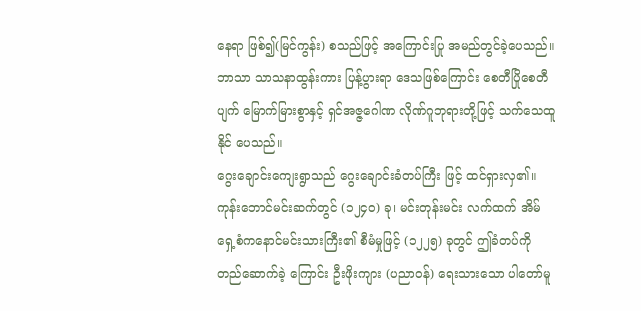နေရာ ဖြစ်၍(မြင်ကွန်း) စသည်ဖြင့် အကြောင်းပြု အမည်တွင်ခဲ့ပေသည်။
ဘာသာ သာသနာထွန်းကား ပြန့်ပွားရာ ဒေသဖြစ်ကြောင်း စေတီပြိုစေတီပျက် မြောက်မြားစွာနှင့် ရှင်အဇ္ဇဂေါဏ လိုဏ်ဂူဘုရားတို့ဖြင့် သက်သေထူနိုင် ပေသည်။
ဂွေးချောင်းကျေးရွာသည် ဂွေးချောင်းခံတပ်ကြီး ဖြင့် ထင်ရှားလှ၏။ ကုန်းဘောင်မင်းဆက်တွင် (၁၂၄၀) ခု၊ မင်းတုန်းမင်း လက်ထက် အိမ်ရှေ့စံကနောင်မင်းသားကြီး၏ စီမံမှုဖြင့် (၁၂၂၅) ခုတွင် ဤခံတပ်ကို တည်ဆောက်ခဲ့ ကြောင်း ဦးဖိုးကျား (ပညာဝန်) ရေးသားသော ပါတော်မူ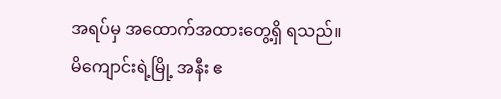အရပ်မှ အထောက်အထားတွေ့ရှိ ရသည်။
မိကျောင်းရဲ့မြို့ အနီး ဧ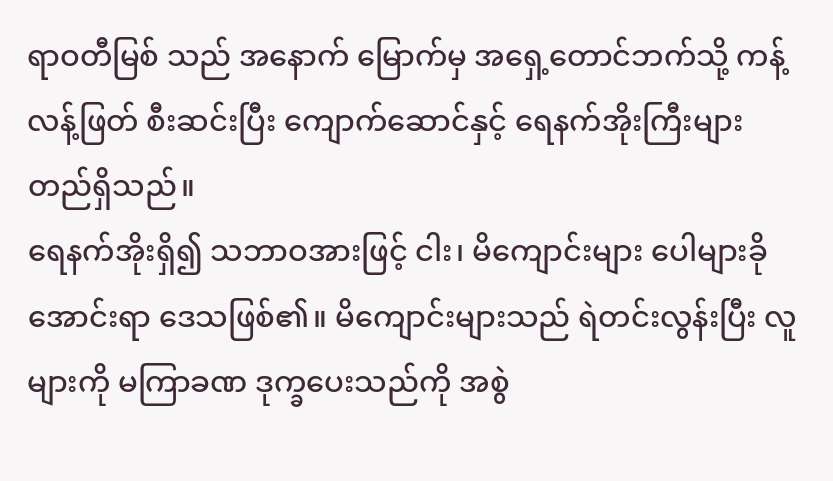ရာဝတီမြစ် သည် အနောက် မြောက်မှ အရှေ့တောင်ဘက်သို့ ကန့်လန့်ဖြတ် စီးဆင်းပြီး ကျောက်ဆောင်နှင့် ရေနက်အိုးကြီးများ တည်ရှိသည်။
ရေနက်အိုးရှိ၍ သဘာဝအားဖြင့် ငါး၊ မိကျောင်းများ ပေါများခိုအောင်းရာ ဒေသဖြစ်၏။ မိကျောင်းများသည် ရဲတင်းလွန်းပြီး လူများကို မကြာခဏ ဒုက္ခပေးသည်ကို အစွဲ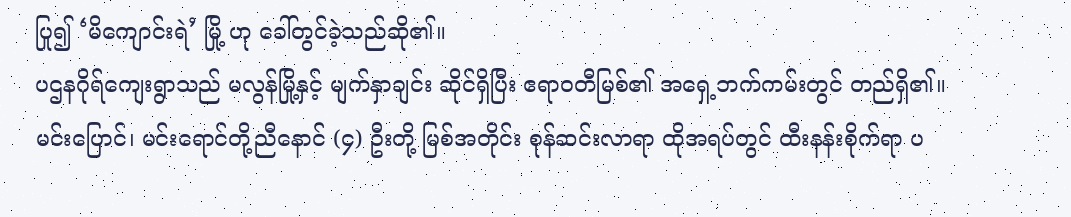ပြု၍ ‘မိကျောင်းရဲ’ မြို့ ဟု ခေါ်တွင်ခဲ့သည်ဆို၏။
ပဌနဂိုရ်ကျေးရွာသည် မလွန်မြို့နှင့် မျက်နှာချင်း ဆိုင်ရှိပြီး ဧရာဝတီမြစ်၏ အရှေ့ဘက်ကမ်းတွင် တည်ရှိ၏။ မင်းပြောင်၊ မင်းရောင်တို့ညီနောင် (၄) ဦးတို့ မြစ်အတိုင်း စုန်ဆင်းလာရာ ထိုအရပ်တွင် ထီးနန်းစိုက်ရာ ပ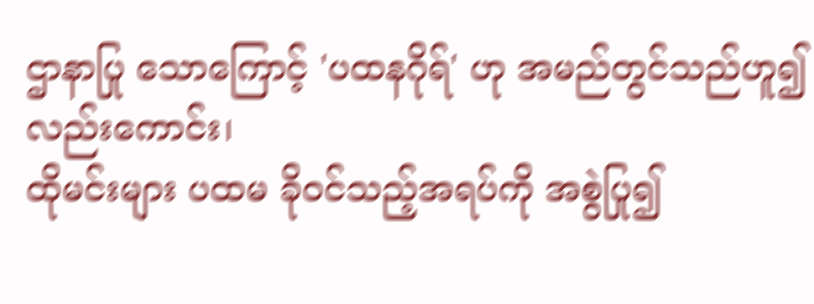ဌာနာပြု သောကြောင့် 'ပထနဂိုရ်' ဟု အမည်တွင်သည်ဟူ၍ လည်းကောင်း၊
ထိုမင်းများ ပထမ ခိုဝင်သည့်အရပ်ကို အစွဲပြု၍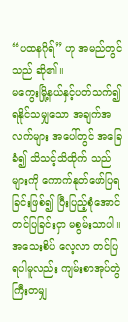“ပထနဂိုရ်” ဟု အမည်တွင် သည် ဆို၏။
မကွေးမြို့နယ်နှင့်ပတ်သက်၍ ရနိုင်သမျှသော အချက်အလက်များ အပေါ်တွင် အခြေခံ၍ သိသင့်သိထိုက် သည်များကို ကောက်နုတ်ဖော်ပြရ ခြင်းဖြစ်၍ ပြီးပြည့်စုံအောင် တင်ပြခြင်းငှာ မစွမ်းသာပါ။
အသေးစိပ် လေ့လာ တင်ပြရပါမူလည်း ကျမ်းစာအုပ်တွဲကြီးတမျှ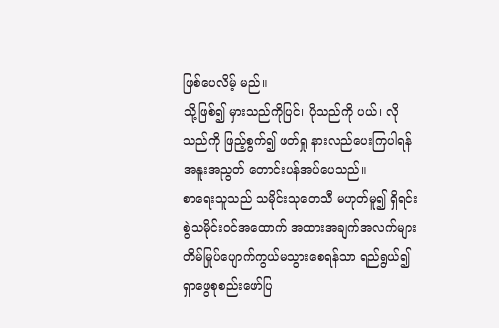ဖြစ်ပေလိမ့် မည်။
သို့ဖြစ်၍ မှားသည်ကိုပြင်၊ ပိုသည်ကို ပယ်၊ လိုသည်ကို ဖြည့်စွက်၍ ဖတ်ရှု နားလည်ပေးကြပါရန် အနူးအညွတ် တောင်းပန်အပ်ပေသည်။
စာရေးသူသည် သမိုင်းသုတေသီ မဟုတ်မူ၍ ရှိရင်းစွဲသမိုင်းဝင်အထောက် အထားအချက်အလက်များ တိမ်မြုပ်ပျောက်ကွယ်မသွားစေရန်သာ ရည်ရွယ်၍ ရှာဖွေစုစည်းဖော်ပြ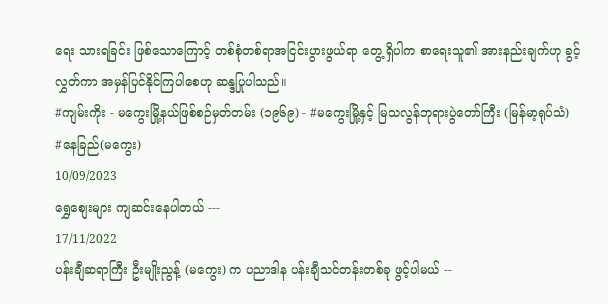ရေး သားရခြင်း ဖြစ်သောကြောင့် တစ်စုံတစ်ရာအငြင်းပွားဖွယ်ရာ တွေ့ ရှိပါက စာရေးသူ၏ အားနည်းချက်ဟု ခွင့်လွှတ်ကာ အမှန်ပြင်နိုင်ကြပါစေဟု ဆန္ဒပြုပါသည်။
#ကျမ်းကိုး - မကွေးမြို့နယ်ဖြစ်စဉ်မှတ်တမ်း (၁၉၆၉) - #မကွေးမြို့နှင့် မြသလွန်ဘုရားပွဲတော်ကြီး (မြန်မာ့ရုပ်သံ)
#နေခြည်(မကွေး)
10/09/2023
ရွှေစျေးများ ကျဆင်းနေပါတယ် ---
17/11/2022
ပန်းချီဆရာကြီး ဦးမျိုးညွန့် (မကွေး) က ပညာဒါန ပန်းချီသင်တန်းတစ်ခု ဖွင့်ပါမယ် --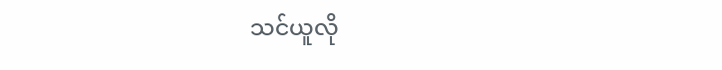သင်ယူလို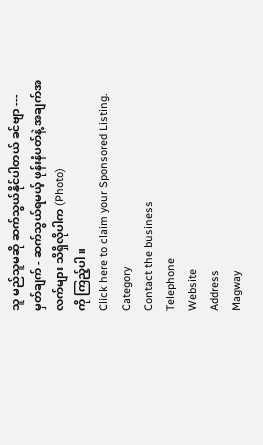သူ မည်သူမဆို ဆက်သွယ်နိုင်ပါတယ် ခင်ဗျာ ---
မှတ်ချက် - ဆက်သွယ်ရမယ့် ဖုန်းနံပတ်နဲ့ အချက်အလက်များ သိရှိလိုပါက (Photo)
ကို ကြည့်ပါ။
Click here to claim your Sponsored Listing.
Category
Contact the business
Telephone
Website
Address
Magway